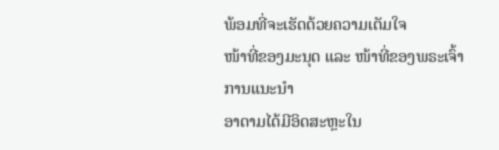ພ້ອມທີ່ຈະເຮັດດ້ວຍຄວາມເຕັມໃຈ
ໜ້າທີ່ຂອງມະນຸດ ແລະ ໜ້າທີ່ຂອງພຣະເຈົ້າ
ການແນະນໍາ
ອາດາມໄດ້ມີອິດສະຫຼະໃນ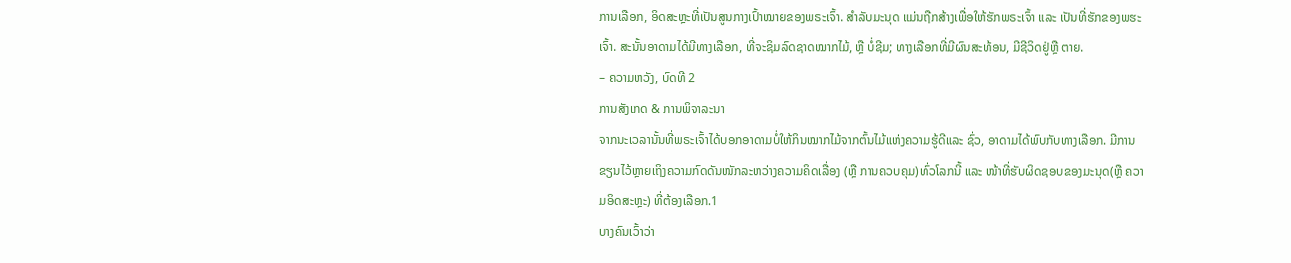ການເລືອກ, ອິດສະຫຼະທີ່ເປັນສູນກາງເປົ້າໝາຍຂອງພຣະເຈົ້າ. ສຳລັບມະນຸດ ແມ່ນຖືກສ້າງເພື່ອໃຫ້ຮັກພຣະເຈົ້າ ແລະ ເປັນທີ່ຮັກຂອງພຮະເຈົ້າ. ສະນັ້ນອາດາມໄດ້ມີທາງເລືອກ, ທີ່ຈະຊິມລົດຊາດໝາກໄມ້, ຫຼື ບໍ່ຊີມ; ທາງເລືອກທີ່ມີຜົນສະທ້ອນ, ມີຊີວິດຢູ່ຫຼື ຕາຍ.
– ຄວາມຫວັງ, ບົດທີ 2
ການສັງເກດ & ການພິຈາລະນາ
ຈາກນະເວລານັ້ນທີ່ພຣະເຈົ້າໄດ້ບອກອາດາມບໍ່ໃຫ້ກິນໝາກໄມ້ຈາກຕົ້ນໄມ້ແຫ່ງຄວາມຮູ້ດີແລະ ຊົ່ວ, ອາດາມໄດ້ພົບກັບທາງເລືອກ. ມີການຂຽນໄວ້ຫຼາຍເຖິງຄວາມກົດດັນໜັກລະຫວ່າງຄວາມຄິດເລື່ອງ (ຫຼື ການຄວບຄຸມ)ທົ່ວໂລກນີ້ ແລະ ໜ້າທີ່ຮັບຜິດຊອບຂອງມະນຸດ(ຫຼື ຄວາມອິດສະຫຼະ) ທີ່ຕ້ອງເລືອກ.1
ບາງຄົນເວົ້າວ່າ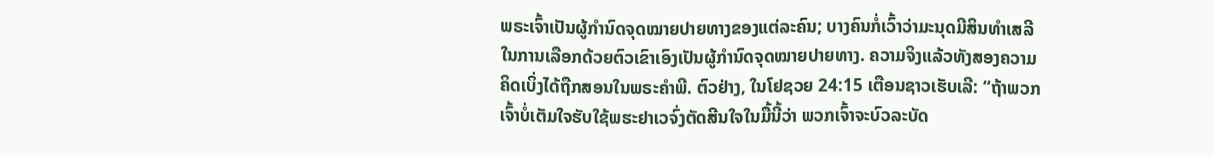ພຣະເຈົ້າເປັນຜູ້ກຳນົດຈຸດໝາຍປາຍທາງຂອງແຕ່ລະຄົນ; ບາງຄົນກໍ່ເວົ້າວ່າມະນຸດມີສິນທຳເສລີໃນການເລືອກດ້ວຍຕົວເຂົາເອົງເປັນຜູ້ກຳນົດຈຸດໝາຍປາຍທາງ. ຄວາມຈິງແລ້ວທັງສອງຄວາມຄິດເບິ່ງໄດ້ຖືກສອນໃນພຣະຄຳພີ. ຕົວຢ່າງ, ໃນໂຢຊວຍ 24:15 ເຕືອນຊາວເຮັບເລີ: “ຖ້າພວກເຈົ້າບໍ່ເຕັມໃຈຮັບໃຊ້ພຮະຢາເວຈົ່ງຕັດສີນໃຈໃນມື້ນີ້ວ່າ ພວກເຈົ້າຈະບົວລະບັດ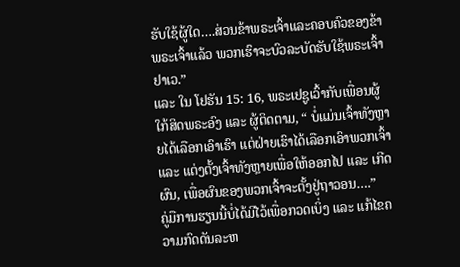ຮັບໃຊ້ຜູ້ໃດ….ສ່ວນຂ້າພຣະເຈົ້າແລະຄອບຄົວຂອງຂ້າພຣະເຈົ້າແລ້ວ ພວກເຮົາຈະບົວລະບັດຮັບໃຊ້ພຣະເຈົ້າຢາເວ.”
ແລະ ໃນ ໂຢຮັນ 15: 16, ພຣະເຢຊູເວົ້າກັບເພື່ອນຜູ້ໃກ້ສິດພຣະອົງ ແລະ ຜູ້ຕິດຕາມ, “ ບໍ່ແມ່ນເຈົ້າທັງຫຼາຍໄດ້ເລືອກເອົາເຮົາ ແຕ່ຝ່າຍເຮົາໄດ້ເລືອກເອົາພວກເຈົ້າ ແລະ ແຕ່ງຕັ້ງເຈົ້າທັງຫຼາຍເພື່ອໃຫ້ອອກໄປ ແລະ ເກີດຜົນ, ເພື່ອຜົນຂອງພວກເຈົ້າຈະຕັ້ງຢູ່ຖາວອນ….”
ຄູ່ມືການຮຽນນີ້ບໍ່ໄດ້ມີໄວ້ເພື່ອກວດເບິ່ງ ແລະ ແກ້ໄຂຄວາມກົດດັນລະຫ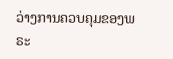ວ່າງການຄວບຄຸມຂອງພຣະ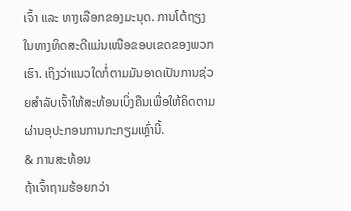ເຈົ້າ ແລະ ທາງເລືອກຂອງມະນຸດ. ການໂຕ້ຖຽງໃນທາງທິດສະດີແມ່ນເໜືອຂອບເຂດຂອງພວກເຮົາ. ເຖິງວ່າແນວໃດກໍ່ຕາມມັນອາດເປັນການຊ່ວຍສຳລັບເຈົ້າໃຫ້ສະທ້ອນເບິ່ງຄືນເພື່ອໃຫ້ຄິດຕາມຜ່ານອຸປະກອນການກະກຽມເຫຼົ່ານີ້.
& ການສະທ້ອນ
ຖ້າເຈົ້າຖາມຮ້ອຍກວ່າ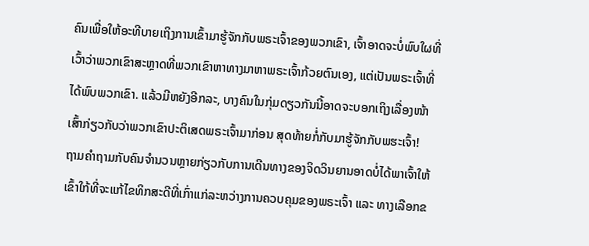ຄົນເພື່ອໃຫ້ອະທີບາຍເຖິງການເຂົ້າມາຮູ້ຈັກກັບພຣະເຈົ້າຂອງພວກເຂົາ, ເຈົ້າອາດຈະບໍ່ພົບໃຜທີ່ເວົ້າວ່າພວກເຂົາສະຫຼາດທີ່ພວກເຂົາຫາທາງມາຫາພຣະເຈົ້າກ້ວຍຕົນເອງ, ແຕ່ເປັນພຣະເຈົ້າທີ່ໄດ້ພົບພວກເຂົາ. ແລ້ວມີຫຍັງອີກລະ, ບາງຄົນໃນກຸ່ມດຽວກັນນີ້ອາດຈະບອກເຖິງເລື່ອງໜ້າເສົ້າກ່ຽວກັບວ່າພວກເຂົາປະຕິເສດພຣະເຈົ້າມາກ່ອນ ສຸດທ້າຍກໍ່ກັບມາຮູ້ຈັກກັບພຮະເຈົ້າ!
ຖາມຄຳຖາມກັບຄົນຈຳນວນຫຼາຍກ່ຽວກັບການເດີນທາງຂອງຈິດວິນຍານອາດບໍ່ໄດ້ພາເຈົ້າໃຫ້ເຂົ້າໃກ້ທີ່ຈະແກ້ໄຂທິກສະດີທີ່ເກົ່າແກ່ລະຫວ່າງການຄວບຄຸມຂອງພຣະເຈົ້າ ແລະ ທາງເລືອກຂ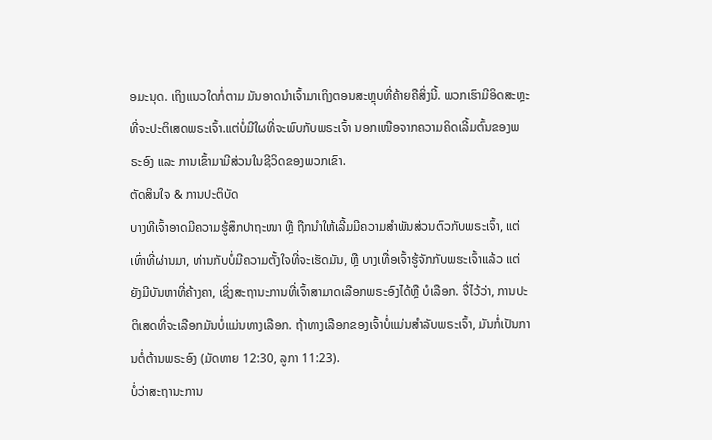ອມະນຸດ. ເຖິງແນວໃດກໍ່ຕາມ ມັນອາດນຳເຈົ້າມາເຖິງຕອນສະຫຼຸບທີ່ຄ້າຍຄືສິ່ງນີ້. ພວກເຮົາມີອິດສະຫຼະທີ່ຈະປະຕິເສດພຣະເຈົ້າ.ແຕ່ບໍ່ມີໃຜທີ່ຈະພົບກັບພຣະເຈົ້າ ນອກເໜືອຈາກຄວາມຄິດເລີ້ມຕົ້ນຂອງພຣະອົງ ແລະ ການເຂົ້າມາມີສ່ວນໃນຊີວິດຂອງພວກເຂົາ.
ຕັດສິນໃຈ & ການປະຕິບັດ
ບາງທີເຈົ້າອາດມີຄວາມຮູ້ສຶກປາຖະໜາ ຫຼື ຖືກນຳໃຫ້ເລີ້ມມີຄວາມສຳພັນສ່ວນຕົວກັບພຣະເຈົ້າ, ແຕ່ເທົ່າທີ່ຜ່ານມາ, ທ່ານກັບບໍ່ມີຄວາມຕັ້ງໃຈທີ່ຈະເຮັດມັນ, ຫຼື ບາງເທື່ອເຈົ້າຮູ້ຈັກກັບພຮະເຈົ້າແລ້ວ ແຕ່ຍັງມີບັນຫາທີ່ຄ້າງຄາ, ເຊິ່ງສະຖານະການທີ່ເຈົ້າສາມາດເລືອກພຣະອົງໄດ້ຫຼື ບໍເລືອກ. ຈື່ໄວ້ວ່າ, ການປະຕິເສດທີ່ຈະເລືອກມັນບໍ່ແມ່ນທາງເລືອກ. ຖ້າທາງເລືອກຂອງເຈົ້າບໍ່ແມ່ນສຳລັບພຣະເຈົ້າ, ມັນກໍ່ເປັນການຕໍ່ຕ້ານພຣະອົງ (ມັດທາຍ 12:30, ລູກາ 11:23).
ບໍ່ວ່າສະຖານະການ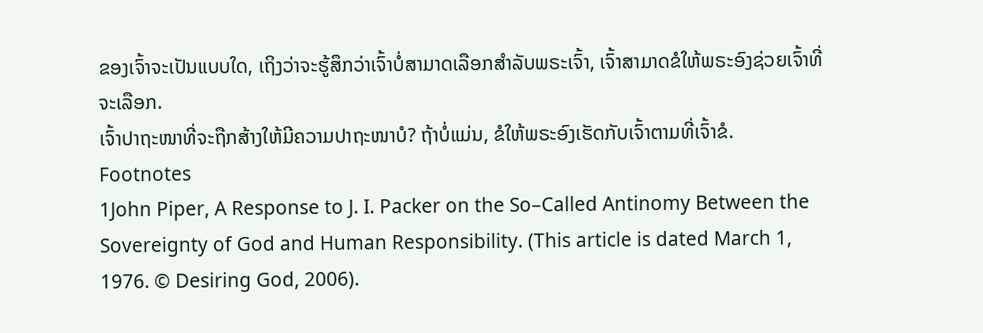ຂອງເຈົ້າຈະເປັນແບບໃດ, ເຖິງວ່າຈະຮູ້ສຶກວ່າເຈົ້າບໍ່ສາມາດເລືອກສຳລັບພຣະເຈົ້າ, ເຈົ້າສາມາດຂໍໃຫ້ພຣະອົງຊ່ວຍເຈົ້າທີ່ຈະເລືອກ.
ເຈົ້າປາຖະໜາທີ່ຈະຖືກສ້າງໃຫ້ມີຄວາມປາຖະໜາບໍ? ຖ້າບໍ່ແມ່ນ, ຂໍໃຫ້ພຣະອົງເຮັດກັບເຈົ້າຕາມທີ່ເຈົ້າຂໍ.
Footnotes
1John Piper, A Response to J. I. Packer on the So–Called Antinomy Between the Sovereignty of God and Human Responsibility. (This article is dated March 1, 1976. © Desiring God, 2006).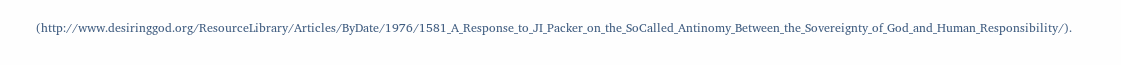(http://www.desiringgod.org/ResourceLibrary/Articles/ByDate/1976/1581_A_Response_to_JI_Packer_on_the_SoCalled_Antinomy_Between_the_Sovereignty_of_God_and_Human_Responsibility/).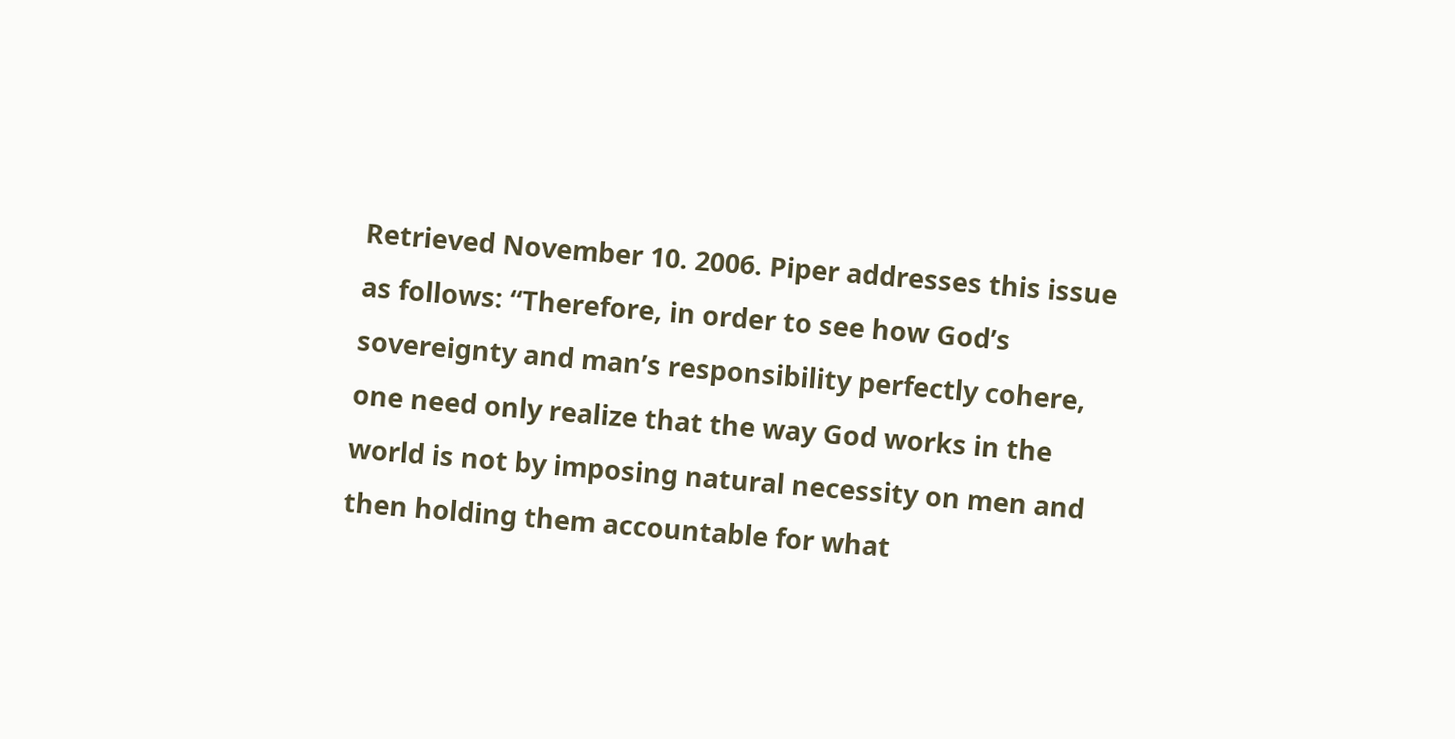Retrieved November 10. 2006. Piper addresses this issue as follows: “Therefore, in order to see how God’s sovereignty and man’s responsibility perfectly cohere, one need only realize that the way God works in the world is not by imposing natural necessity on men and then holding them accountable for what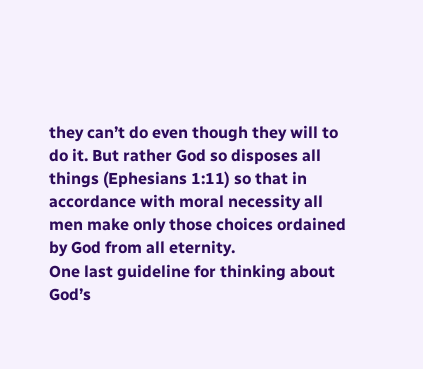they can’t do even though they will to do it. But rather God so disposes all things (Ephesians 1:11) so that in accordance with moral necessity all men make only those choices ordained by God from all eternity.
One last guideline for thinking about God’s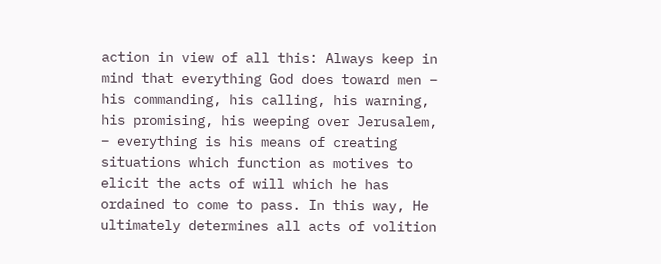action in view of all this: Always keep in mind that everything God does toward men – his commanding, his calling, his warning, his promising, his weeping over Jerusalem, – everything is his means of creating situations which function as motives to elicit the acts of will which he has ordained to come to pass. In this way, He ultimately determines all acts of volition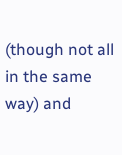(though not all in the same way) and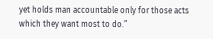yet holds man accountable only for those acts which they want most to do.”